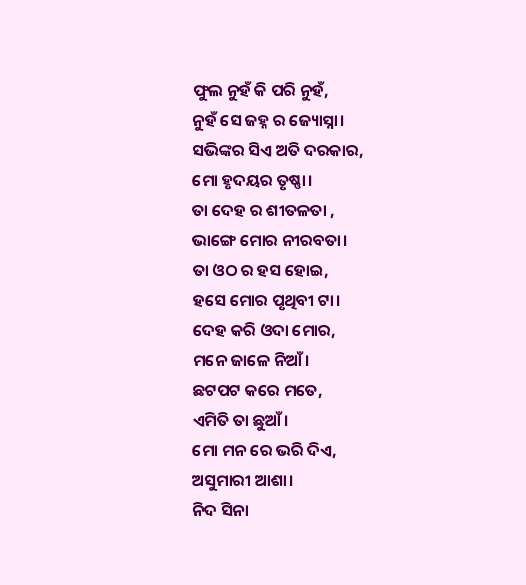ଫୁଲ ନୁହଁ କି ପରି ନୁହଁ,
ନୁହଁ ସେ ଜହ୍ନ ର ଜ୍ୟୋସ୍ନା।
ସଭିଙ୍କର ସିଏ ଅତି ଦରକାର,
ମୋ ହୃଦୟର ତୃଷ୍ଣା।
ତା ଦେହ ର ଶୀତଳତା ,
ଭାଙ୍ଗେ ମୋର ନୀରବତା।
ତା ଓଠ ର ହସ ହୋଇ,
ହସେ ମୋର ପୃଥିବୀ ଟା।
ଦେହ କରି ଓଦା ମୋର,
ମନେ ଜାଳେ ନିଆଁ।
ଛଟପଟ କରେ ମତେ,
ଏମିତି ତା ଛୁଆଁ।
ମୋ ମନ ରେ ଭରି ଦିଏ,
ଅସୁମାରୀ ଆଶା।
ନିଦ ସିନା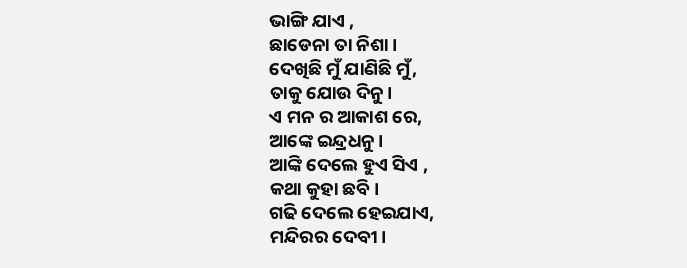ଭାଙ୍ଗି ଯାଏ ,
ଛାଡେନା ତା ନିଶା।
ଦେଖିଛି ମୁଁ ଯାଣିଛି ମୁଁ,
ତାକୁ ଯୋଉ ଦିନୁ।
ଏ ମନ ର ଆକାଶ ରେ,
ଆଙ୍କେ ଇନ୍ଦ୍ରଧନୁ।
ଆଙ୍କି ଦେଲେ ହୁଏ ସିଏ ,
କଥା କୁହା ଛବି।
ଗଢି ଦେଲେ ହେଇଯାଏ,
ମନ୍ଦିରର ଦେବୀ।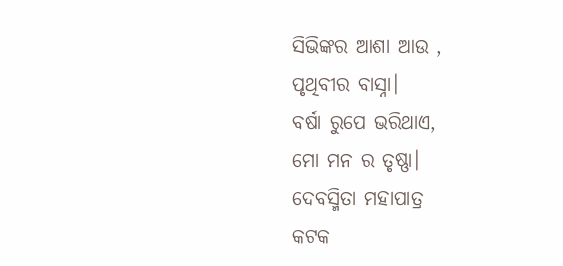ସିଭିଙ୍କର ଆଶା ଆଉ ,
ପୃଥିବୀର ବାସ୍ନା।
ବର୍ଷା ରୁପେ ଭରିଥାଏ,
ମୋ ମନ ର ତୃଷ୍ଣା।
ଦେବସ୍ମିତା ମହାପାତ୍ର
କଟକ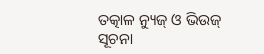ତତ୍କାଳ ନ୍ୟୁଜ୍ ଓ ଭିଉଜ୍ ସୂଚନା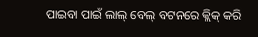ପାଇବା ପାଇଁ ଲାଲ୍ ବେଲ୍ ବଟନରେ କ୍ଲିକ୍ କରି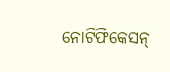ନୋଟିଫିକେସନ୍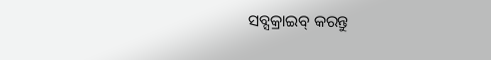ସବ୍ସକ୍ରାଇବ୍ କରନ୍ତୁ